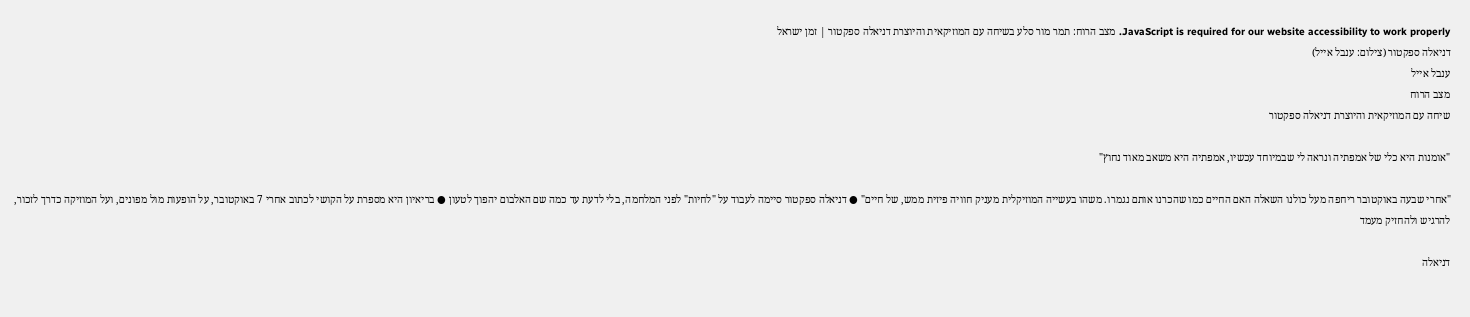JavaScript is required for our website accessibility to work properly. מצב הרוח: תמר מור סלע בשיחה עם המוזיקאית והיוצרת דניאלה ספקטור | זמן ישראל
דניאלה ספקטור (צילום: ענבל אייל)
ענבל אייל
מצב הרוח
שיחה עם המוזיקאית והיוצרת דניאלה ספקטור

"אומנות היא כלי של אמפתיה ונראה לי שבמיוחד עכשיו, אמפתיה היא משאב מאוד נחוץ"

"אחרי שבעה באוקטובר ריחפה מעל כולנו השאלה האם החיים כמו שהכרנו אותם נגמרו. משהו בעשייה המוזיקלית מעניק חוויה פיזית ממש, של חיים" ● דניאלה ספקטור סיימה לעבוד על "לחיות" לפני המלחמה, בלי לדעת עד כמה שם האלבום יהפוך לטעון ● בריאיון היא מספרת על הקושי לכתוב אחרי 7 באוקטובר, על הופעות מול מפונים, ועל המוזיקה כדרך לזכור, להרגיש ולהחזיק מעמד

דניאלה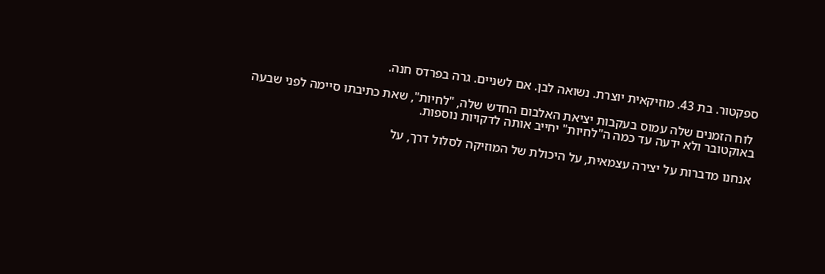ספקטור. בת 43. מוזיקאית יוצרת. נשואה לבן. אם לשניים. גרה בפרדס חנה.

 לוח הזמנים שלה עמוס בעקבות יציאת האלבום החדש שלה, "לחיות", שאת כתיבתו סיימה לפני שבעה באוקטובר ולא ידעה עד כמה ה"לחיות" יחייב אותה לדקויות נוספות.

אנחנו מדברות על יצירה עצמאית, על היכולת של המוזיקה לסלול דרך, על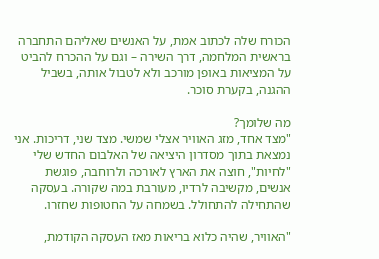הכורח שלה לכתוב אמת, על האנשים שאליהם התחברה בראשית המלחמה, דרך השירה – וגם על ההכרח להביט על המציאות באופן מורכב ולא לטבול אותה, בשביל ההגנה, בקערת סוכר.

מה שלומך?
"מצד אחד, מזג האוויר אצלי שמשי. מצד שני, דריכות. אני נמצאת בתוך מסדרון היציאה של האלבום החדש שלי "לחיות", חוצה את הארץ לאורכה ולרוחבה, פוגשת אנשים, מקשיבה לרדיו, מעורבת במה שקורה. בעסקה שהתחילה להתחולל. בשמחה על החטופות שחזרו.

"האוויר, שהיה כלוא בריאות מאז העסקה הקודמת,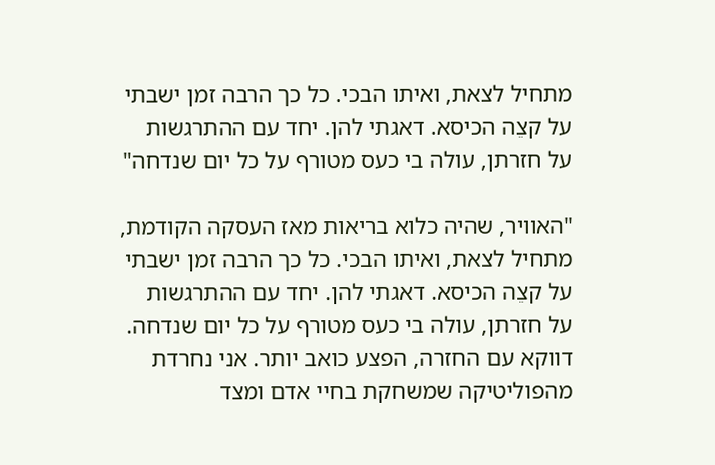מתחיל לצאת, ואיתו הבכי. כל כך הרבה זמן ישבתי על קצֵה הכיסא. דאגתי להן. יחד עם ההתרגשות על חזרתן, עולה בי כעס מטורף על כל יום שנדחה"

"האוויר, שהיה כלוא בריאות מאז העסקה הקודמת, מתחיל לצאת, ואיתו הבכי. כל כך הרבה זמן ישבתי על קצֵה הכיסא. דאגתי להן. יחד עם ההתרגשות על חזרתן, עולה בי כעס מטורף על כל יום שנדחה. דווקא עם החזרה, הפצע כואב יותר. אני נחרדת מהפוליטיקה שמשחקת בחיי אדם ומצד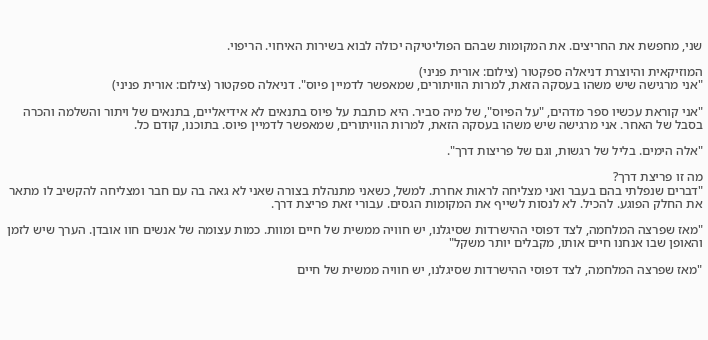שני, מחפשת את החריצים. את המקומות שבהם הפוליטיקה יכולה לבוא בשירות האיחוי. הריפוי.

המוזיקאית והיוצרת דניאלה ספקטור (צילום: אורית פניני)
"אני מרגישה שיש משהו בעסקה הזאת, למרות הוויתורים, שמאפשר לדמיין פיוס". דניאלה ספקטור (צילום: אורית פניני)

"אני קוראת עכשיו ספר מדהים, "על הפיוס", של מיה סביר. היא כותבת על פיוס בתנאים לא אידיאליים, בתנאים של ויתור והשלמה והכרה בסבל של האחר. אני מרגישה שיש משהו בעסקה הזאת, למרות הוויתורים, שמאפשר לדמיין פיוס. בתוכנו, קודם כל.

"אלה הימים. בליל של רגשות, וגם של פריצות דרך".

מה זו פריצת דרך?
"דברים שנפלתי בהם בעבר ואני מצליחה לראות אחרת. למשל, כשאני מתנהלת בצורה שאני לא גאה בה עם חבר ומצליחה להקשיב לו מתאר את החלק הפוגע. להכיל. לא לנסות לשייף את המקומות הגסים. עבורי זאת פריצת דרך.

"מאז שפרצה המלחמה, לצד דפוסי ההישרדות שסיגלנו, יש חוויה ממשית של חיים ומוות. כמות עצומה של אנשים חוו אובדן. הערך שיש לזמן והאופן שבו אנחנו חיים אותו, מקבלים יותר משקל"

"מאז שפרצה המלחמה, לצד דפוסי ההישרדות שסיגלנו, יש חוויה ממשית של חיים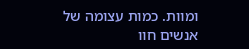ומוות. כמות עצומה של אנשים חוו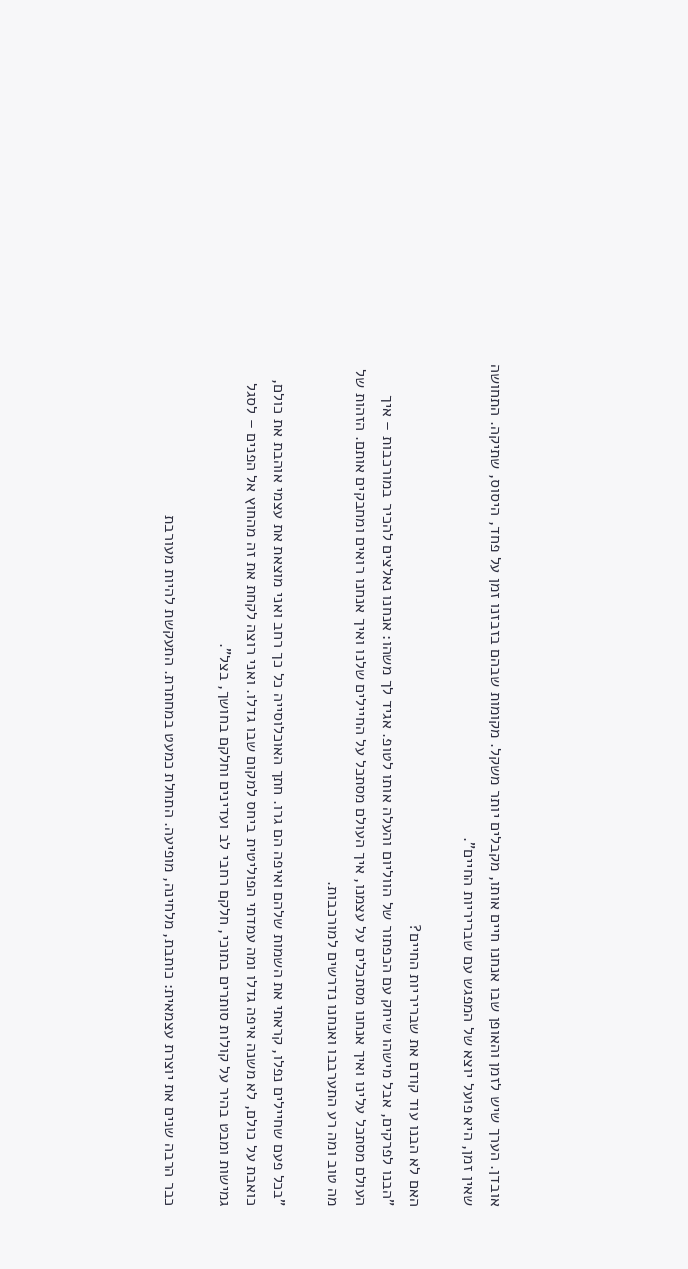אובדן. הערך שיש לזמן והאופן שבו אנחנו חיים אותו, מקבלים יותר משקל. מקומות שבהם בזבזנו זמן על פחד, היסוס, שתיקה. התחושה שאין זמן, היא פועל יוצא של המפגש עם שבריריות החיים".

האם לא הבנו עוד קודם את שבריריות החיים?
"הבנו לפרקים, אבל מישהו שיחק עם הכפתור של הווליום והעלה אותו לטופ. אגיד לך משהו: אנחנו נאלצים להכיר במורכבות – איך העולם מסתכל עלינו ואיך אנחנו מסתכלים על עצמנו, איך העולם מסתכל על החיילים שלנו ואיך אנחנו רואים ומחבקים אותם. הזהות של מה טוב ומה רע התערבבו ואנחנו נדרשים למורכבות.

"בכל פעם שחיילים נפלו, קראתי את השמות שלהם ואיפה הם גרו. חתך האוכלוסייה כל כך רחב ואני מוצאת את עצמי אוהבת את כולם, כואבת על כולם, לא משנה איפה גדלו ומה עמדתי הפוליטית ביחס למקום שבו גדלו. ואני רוצה לקחת את זה מהחוץ אל הפנים – לסגל גמישות ומבט בהיר על קולות סותרים בתוכי, חלקם רחבי לב ועדינים וחלקם בחושך, בצל".

כבר הרבה שנים את יוצרת עצמאית: כותבת, מלחינה, מופיעה. התחלת כמעט במחתרת. התעקשת להיות מעורבת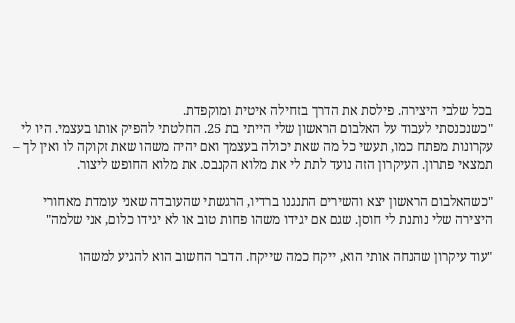בכל שלבי היצירה. פילסת את הדרך בזחילה איטית ומוקפדת.
"כשנכנסתי לעבוד על האלבום הראשון שלי הייתי בת 25. החלטתי להפיק אותו בעצמי. היו לי עקרונות מפתח כמו, תעשי כל מה שאת יכולה בעצמך ואם יהיה משהו שאת זקוקה לו ואין לך – תמצאי פתרון. העיקרון הזה נועד לתת לי את מלוא הקנבס. את מלוא החופש ליצור.

"כשהאלבום הראשון יצא והשירים התנגנו ברדיו, הרגשתי שהעובדה שאני עומדת מאחורי היצירה שלי נותנת לי חוסן. שגם אם יגידו משהו פחות טוב או לא יגידו כלום, אני שלמה"

"עוד עיקרון שהנחה אותי הוא, ייקח כמה שייקח. הדבר החשוב הוא להגיע למשהו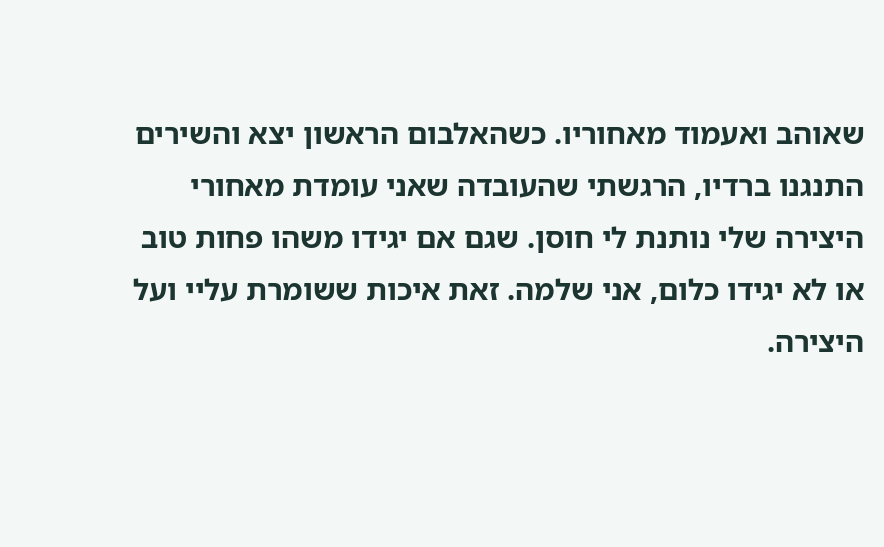שאוהב ואעמוד מאחוריו. כשהאלבום הראשון יצא והשירים התנגנו ברדיו, הרגשתי שהעובדה שאני עומדת מאחורי היצירה שלי נותנת לי חוסן. שגם אם יגידו משהו פחות טוב או לא יגידו כלום, אני שלמה. זאת איכות ששומרת עליי ועל היצירה.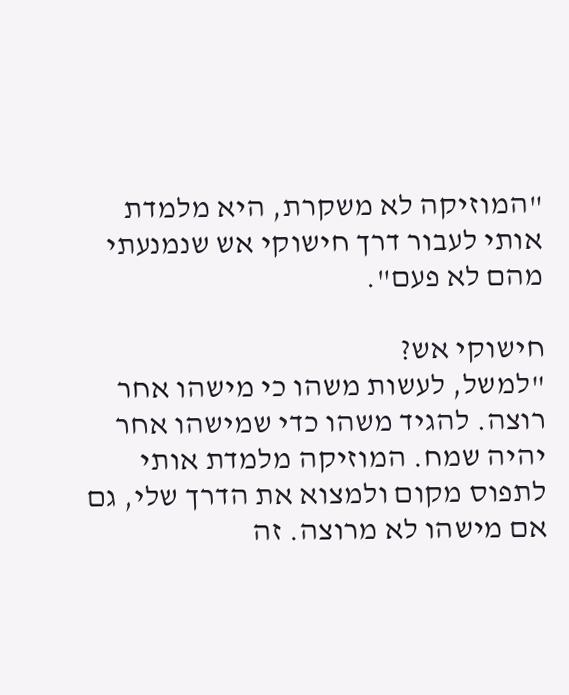"המוזיקה לא משקרת, היא מלמדת אותי לעבור דרך חישוקי אש שנמנעתי מהם לא פעם".

חישוקי אש?
"למשל, לעשות משהו כי מישהו אחר רוצה. להגיד משהו כדי שמישהו אחר יהיה שמח. המוזיקה מלמדת אותי לתפוס מקום ולמצוא את הדרך שלי, גם אם מישהו לא מרוצה. זה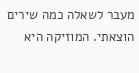מעבר לשאלה כמה שירים הוצאתי. המוזיקה היא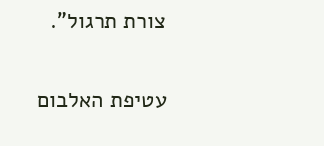צורת תרגול".

עטיפת האלבום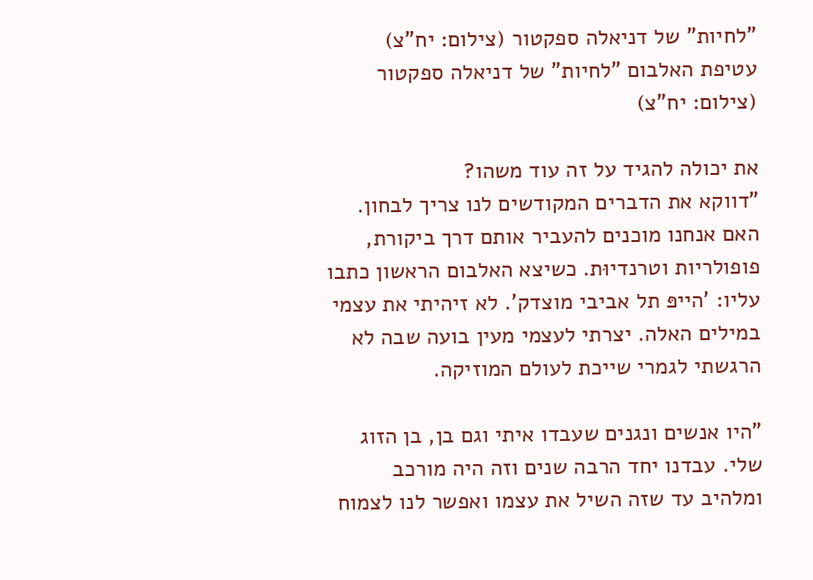"לחיות" של דניאלה ספקטור (צילום: יח"צ)
עטיפת האלבום "לחיות" של דניאלה ספקטור (צילום: יח"צ)

את יכולה להגיד על זה עוד משהו?
"דווקא את הדברים המקודשים לנו צריך לבחון. האם אנחנו מוכנים להעביר אותם דרך ביקורת, פופולריות וטרנדיוּת. כשיצא האלבום הראשון כתבו עליו: 'הייפּ תל אביבי מוצדק'. לא זיהיתי את עצמי במילים האלה. יצרתי לעצמי מעין בועה שבה לא הרגשתי לגמרי שייכת לעולם המוזיקה.

"היו אנשים ונגנים שעבדו איתי וגם בן, בן הזוג שלי. עבדנו יחד הרבה שנים וזה היה מורכב ומלהיב עד שזה השיל את עצמו ואפשר לנו לצמוח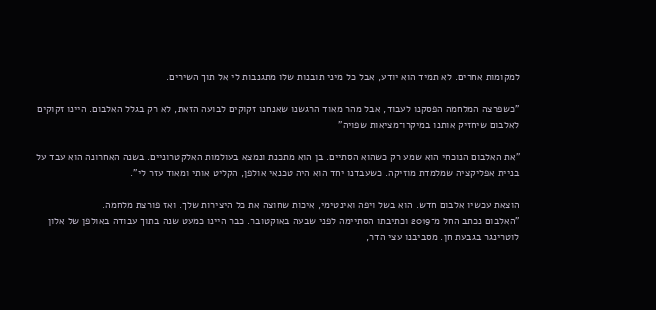למקומות אחרים. לא תמיד הוא יודע, אבל כל מיני תובנות שלו מתגנבות לי אל תוך השירים.

"כשפרצה המלחמה הפסקנו לעבוד, אבל מהר מאוד הרגשנו שאנחנו זקוקים לבועה הזאת, לא רק בגלל האלבום. היינו זקוקים לאלבום שיחזיק אותנו במיקרו־מציאות שפויה"

"את האלבום הנוכחי הוא שמע רק כשהוא הסתיים. בן הוא מתכנת ונמצא בעולמות האלקטרוניים. בשנה האחרונה הוא עבד על בניית אפליקציה שמלמדת מוזיקה. כשעבדנו יחד הוא היה טכנאי אולפן, הקליט אותי ומאוד עזר לי".

הוצאת עכשיו אלבום חדש. הוא בשל ויפה ואינטימי, איכות שחוצה את כל היצירות שלך. ואז פורצת מלחמה.
"האלבום נכתב החל מ־2019 וכתיבתו הסתיימה לפני שבעה באוקטובר. כבר היינו כמעט שנה בתוך עבודה באולפן של אלון לוטרינגר בגבעת חן. מסביבנו עצי הדר,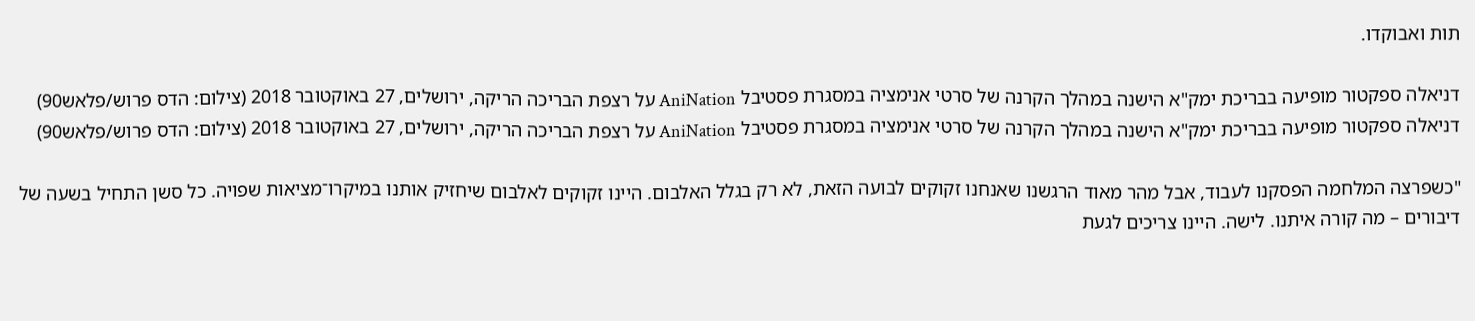תות ואבוקדו.

דניאלה ספקטור מופיעה בבריכת ימק"א הישנה במהלך הקרנה של סרטי אנימציה במסגרת פסטיבל AniNation על רצפת הבריכה הריקה, ירושלים, 27 באוקטובר 2018 (צילום: הדס פרוש/פלאש90)
דניאלה ספקטור מופיעה בבריכת ימק"א הישנה במהלך הקרנה של סרטי אנימציה במסגרת פסטיבל AniNation על רצפת הבריכה הריקה, ירושלים, 27 באוקטובר 2018 (צילום: הדס פרוש/פלאש90)

"כשפרצה המלחמה הפסקנו לעבוד, אבל מהר מאוד הרגשנו שאנחנו זקוקים לבועה הזאת, לא רק בגלל האלבום. היינו זקוקים לאלבום שיחזיק אותנו במיקרו־מציאות שפויה. כל סשן התחיל בשעה של דיבורים – מה קורה איתנו. לישה. היינו צריכים לגעת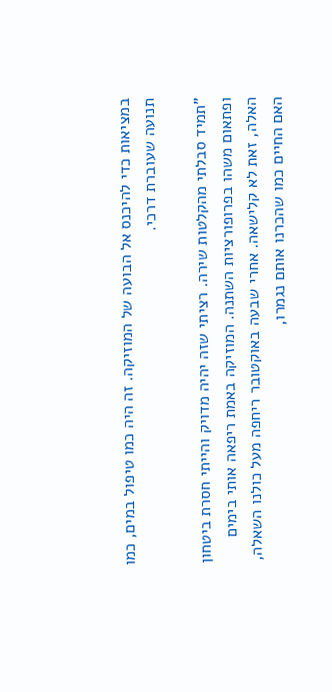במציאות כדי להיכנס אל הבועה של המוזיקה. זה היה כמו טיפול במים, כמו תנועה שעוברת דרכי.

"תמיד סבלתי מהקלטות שירה. רציתי שזה יהיה מדויק והייתי חסרת ביטחון ופתאום משהו בפרופורציות השתנה. המוזיקה באמת ריפאה אותי בימים האלה, זאת לא קלישאה. אחרי שבעה באוקטובר ריחפה מעל כולנו השאלה, האם החיים כמו שהכרנו אותם נגמרו,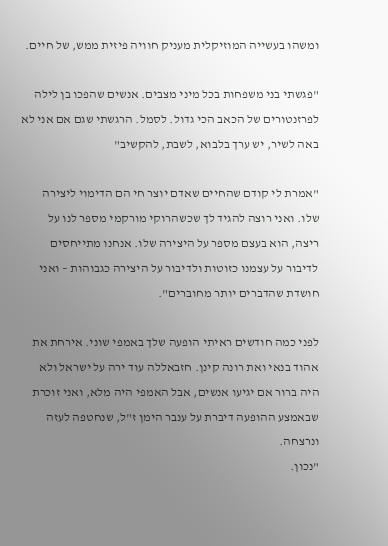ומשהו בעשייה המוזיקלית מעניק חוויה פיזית ממש, של חיים.

"פגשתי בני משפחות בכל מיני מצבים. אנשים שהפכו בן לילה לפרזנטורים של הכאב הכי גדול. לסמל. הרגשתי שגם אם אני לא באה לשיר, יש ערך בלבוא, לשבת, להקשיב"

"אמרת לי קודם שהחיים שאדם יוצר חי הם הדימוי ליצירה שלו. ואני רוצה להגיד לך שכשהרוקי מורקמי מספר לנו על ריצה, הוא בעצם מספר על היצירה שלו. אנחנו מתייחסים לדיבור על עצמנו כזוטות ולדיבור על היצירה כגבוהות – ואני חושדת שהדברים יותר מחוברים".

לפני כמה חודשים ראיתי הופעה שלך באמפי שוני. אירחת את אהוד בנאי ואת רונה קינן. חזבאללה עוד ירה על ישראל ולא היה ברור אם יגיעו אנשים, אבל האמפי היה מלא, ואני זוכרת שבאמצע ההופעה דיברת על ענבר הימן ז"ל, שנחטפה לעזה ונרצחה.
"נכון.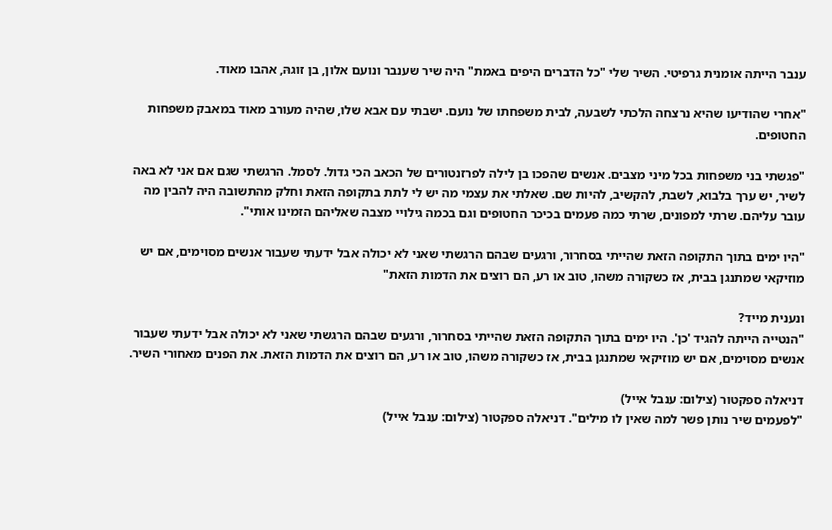ענבר הייתה אומנית גרפיטי. השיר שלי "כל הדברים היפים באמת" היה שיר שענבר ונועם אלון, בן זוגהּ, אהבו מאוד.

"אחרי שהודיעו שהיא נרצחה הלכתי לשבעה, לבית משפחתו של נועם. ישבתי עם אבא שלו, שהיה מעורב מאוד במאבק משפחות החטופים.

"פגשתי בני משפחות בכל מיני מצבים. אנשים שהפכו בן לילה לפרזנטורים של הכאב הכי גדול. לסמל. הרגשתי שגם אם אני לא באה לשיר, יש ערך בלבוא, לשבת, להקשיב, להיות שם. שאלתי את עצמי מה יש לי לתת בתקופה הזאת וחלק מהתשובה היה להבין מה עובר עליהם. שרתי למפונים, שרתי כמה פעמים בכיכר החטופים וגם בכמה גילויי מצבה שאליהם הזמינו אותי".

"היו ימים בתוך התקופה הזאת שהייתי בסחרור, ורגעים שבהם הרגשתי שאני לא יכולה אבל ידעתי שעבור אנשים מסוימים, אם יש מוזיקאי שמתנגן בבית, אז כשקורה משהו, טוב או רע, הם רוצים את הדמות הזאת"

ונענית מייד?
"הנטייה הייתה להגיד 'כן'. היו ימים בתוך התקופה הזאת שהייתי בסחרור, ורגעים שבהם הרגשתי שאני לא יכולה אבל ידעתי שעבור אנשים מסוימים, אם יש מוזיקאי שמתנגן בבית, אז כשקורה משהו, טוב או רע, הם רוצים את הדמות הזאת. את הפנים מאחורי השיר.

דניאלה ספקטור (צילום: ענבל אייל)
"לפעמים שיר נותן פשר למה שאין לו מילים". דניאלה ספקטור (צילום: ענבל אייל)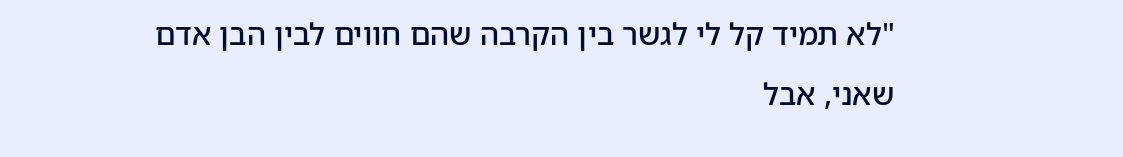"לא תמיד קל לי לגשר בין הקרבה שהם חווים לבין הבן אדם שאני, אבל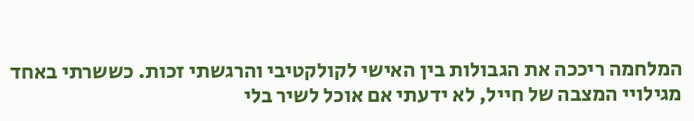המלחמה ריככה את הגבולות בין האישי לקולקטיבי והרגשתי זכות. כששרתי באחד מגילויי המצבה של חייל, לא ידעתי אם אוכל לשיר בלי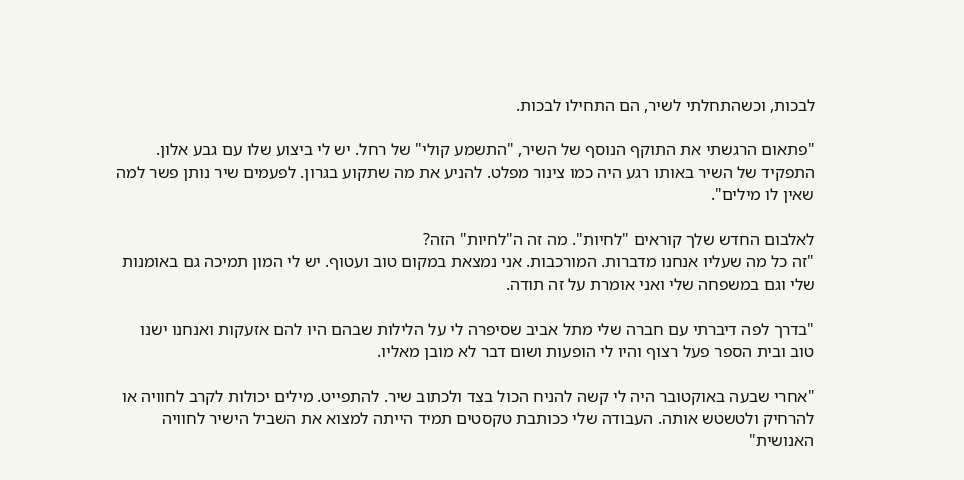לבכות, וכשהתחלתי לשיר, הם התחילו לבכות.

"פתאום הרגשתי את התוקף הנוסף של השיר, "התשמע קולי" של רחל. יש לי ביצוע שלו עם גבע אלון. התפקיד של השיר באותו רגע היה כמו צינור מפלט. להניע את מה שתקוע בגרון. לפעמים שיר נותן פשר למה שאין לו מילים".

לאלבום החדש שלך קוראים "לחיות". מה זה ה"לחיות" הזה?
"זה כל מה שעליו אנחנו מדברות. המורכבות. אני נמצאת במקום טוב ועטוף. יש לי המון תמיכה גם באומנות שלי וגם במשפחה שלי ואני אומרת על זה תודה.

"בדרך לפה דיברתי עם חברה שלי מתל אביב שסיפרה לי על הלילות שבהם היו להם אזעקות ואנחנו ישנו טוב ובית הספר פעל רצוף והיו לי הופעות ושום דבר לא מובן מאליו.

"אחרי שבעה באוקטובר היה לי קשה להניח הכול בצד ולכתוב שיר. להתפייט. מילים יכולות לקרב לחוויה או להרחיק ולטשטש אותה. העבודה שלי ככותבת טקסטים תמיד הייתה למצוא את השביל הישיר לחוויה האנושית"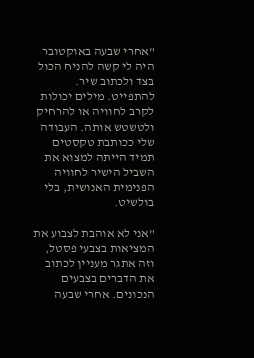"אחרי שבעה באוקטובר היה לי קשה להניח הכול בצד ולכתוב שיר. להתפייט. מילים יכולות לקרב לחוויה או להרחיק ולטשטש אותה. העבודה שלי ככותבת טקסטים תמיד הייתה למצוא את השביל הישיר לחוויה הפנימית האנושית, בלי בולשיט.

"אני לא אוהבת לצבוע את המציאות בצבעי פסטל, וזה אתגר מעניין לכתוב את הדברים בצבעים הנכונים. אחרי שבעה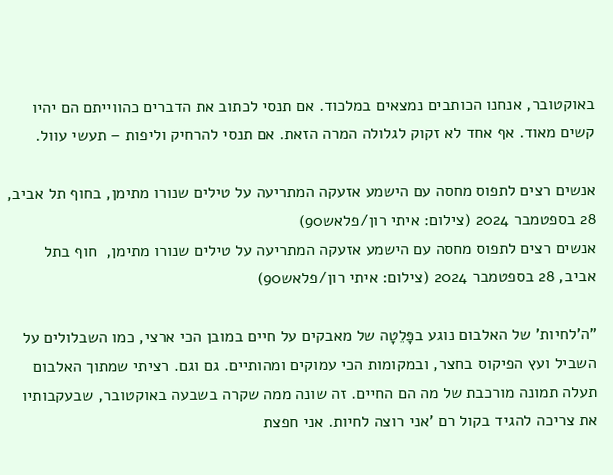באוקטובר, אנחנו הכותבים נמצאים במלכוד. אם תנסי לכתוב את הדברים כהווייתם הם יהיו קשים מאוד. אף אחד לא זקוק לגלולה המרה הזאת. אם תנסי להרחיק וליפות – תעשי עוול.

אנשים רצים לתפוס מחסה עם הישמע אזעקה המתריעה על טילים שנורו מתימן, בחוף תל אביב, 28 בספטמבר 2024 (צילום: איתי רון/פלאש90)
אנשים רצים לתפוס מחסה עם הישמע אזעקה המתריעה על טילים שנורו מתימן,  חוף בתל אביב, 28 בספטמבר 2024 (צילום: איתי רון/פלאש90)

"ה'לחיות' של האלבום נוגע בפָּלֵטָה של מאבקים על חיים במובן הכי ארצי, כמו השבלולים על השביל ועץ הפיקוס בחצר, ובמקומות הכי עמוקים ומהותיים. גם וגם. רציתי שמתוך האלבום תעלה תמונה מורכבת של מה הם החיים. זה שונה ממה שקרה בשבעה באוקטובר, שבעקבותיו את צריכה להגיד בקול רם 'אני רוצה לחיות. אני חפצת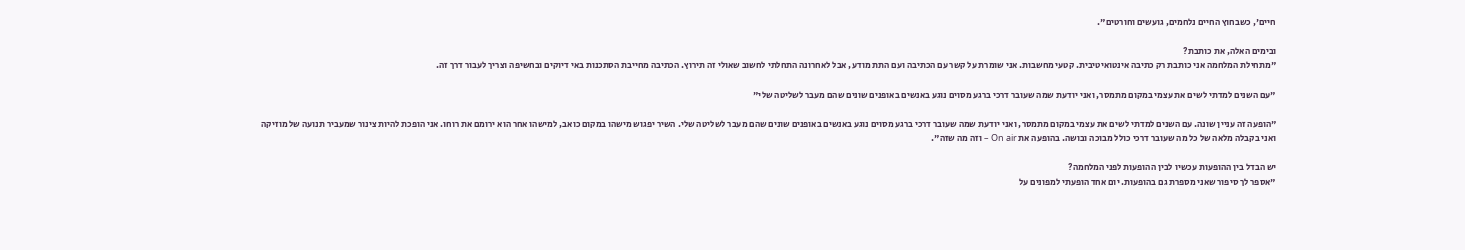חיים', כשבחוץ החיים נלחמים, גועשים וחורטים".

ובימים האלה, את כותבת?
"מתחילת המלחמה אני כותבת רק כתיבה אינטואיטיבית. קטעי מחשבות. אני שומרת על קשר עם הכתיבה ועם התת מודע, אבל לאחרונה התחלתי לחשוב שאולי זה תירוץ. הכתיבה מחייבת הסתכנות באי דיוקים ובחשיפה וצריך לעבור דרך זה.

"עם השנים למדתי לשים את עצמי במקום מתמסר, ואני יודעת שמה שעובר דרכי ברגע מסוים נוגע באנשים באופנים שונים שהם מעבר לשליטה שלי"

"הופעה זה עניין שונה. עם השנים למדתי לשים את עצמי במקום מתמסר, ואני יודעת שמה שעובר דרכי ברגע מסוים נוגע באנשים באופנים שונים שהם מעבר לשליטה שלי. השיר יפגוש מישהו במקום כואב, למישהו אחר הוא ירומם את רוחו. אני הופכת להיות צינור שמעביר תנועה של מוזיקה ואני בקבלה מלאה של כל מה שעובר דרכי כולל מבוכה ובושה. בהופעה את On air – וזה מה שזה".

יש הבדל בין ההופעות עכשיו לבין ההופעות לפני המלחמה?
"אספר לך סיפור שאני מספרת גם בהופעות. יום אחד הופעתי למפונים על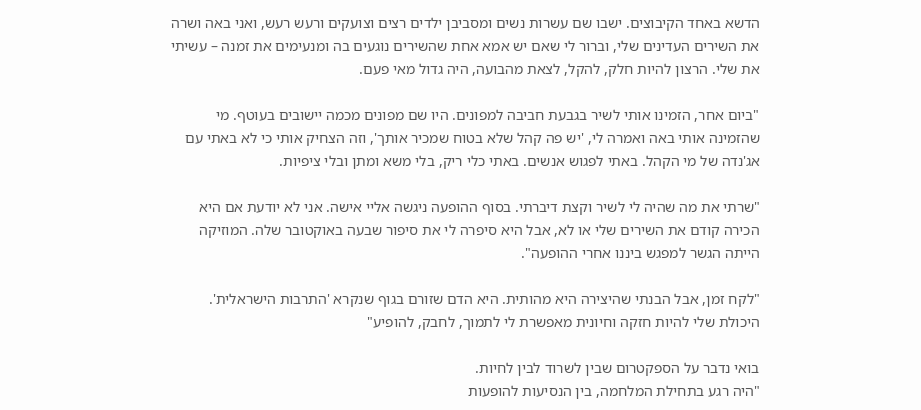הדשא באחד הקיבוצים. ישבו שם עשרות נשים ומסביבן ילדים רצים וצועקים ורעש רעש, ואני באה ושרה את השירים העדינים שלי, וברור לי שאם יש אמא אחת שהשירים נוגעים בה ומנעימים את זמנה – עשיתי את שלי. הרצון להיות חלק, להקל, לצאת מהבועה, היה גדול מאי פעם.

"ביום אחר, הזמינו אותי לשיר בגבעת חביבה למפונים. היו שם מפונים מכמה יישובים בעוטף. מי שהזמינה אותי באה ואמרה לי, 'יש פה קהל שלא בטוח שמכיר אותך', וזה הצחיק אותי כי לא באתי עם אג'נדה של מי הקהל. באתי לפגוש אנשים. באתי כלי ריק, בלי משא ומתן ובלי ציפיות.

"שרתי את מה שהיה לי לשיר וקצת דיברתי. בסוף ההופעה ניגשה אליי אישה. אני לא יודעת אם היא הכירה קודם את השירים שלי או לא, אבל היא סיפרה לי את סיפור שבעה באוקטובר שלה. המוזיקה הייתה הגשר למפגש ביננו אחרי ההופעה".

"לקח זמן, אבל הבנתי שהיצירה היא מהותית. היא הדם שזורם בגוף שנקרא 'התרבות הישראלית'. היכולת שלי להיות חזקה וחיונית מאפשרת לי לתמוך, לחבק, להופיע"

בואי נדבר על הספקטרום שבין לשרוד לבין לחיות.
"היה רגע בתחילת המלחמה, בין הנסיעות להופעות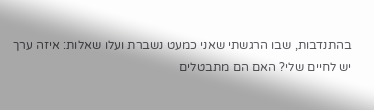בהתנדבות, שבו הרגשתי שאני כמעט נשברת ועלו שאלות: איזה ערך יש לחיים שלי? האם הם מתבטלים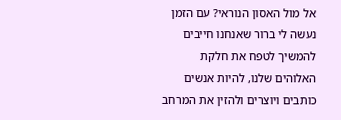אל מול האסון הנוראי? עם הזמן נעשה לי ברור שאנחנו חייבים להמשיך לטפח את חלקת האלוהים שלנו, להיות אנשים כותבים ויוצרים ולהזין את המרחב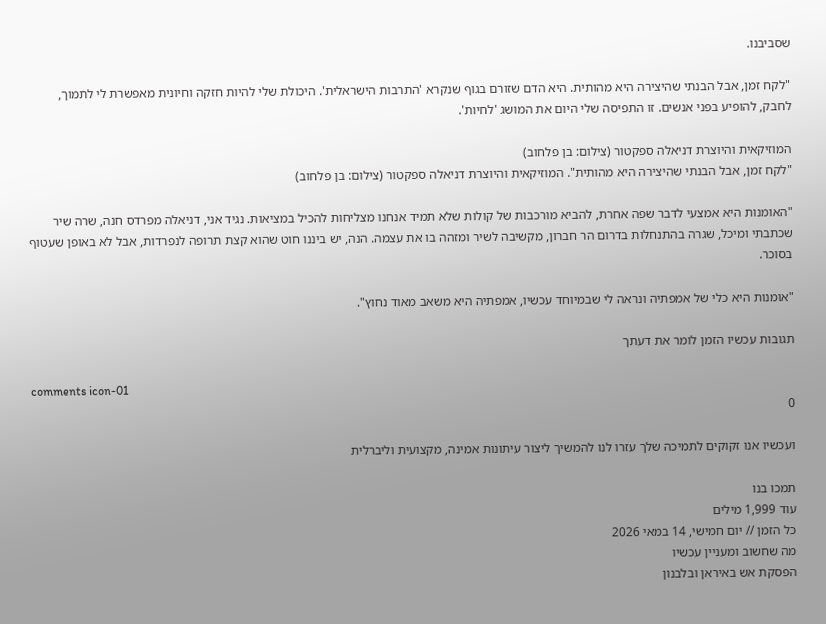שסביבנו.

"לקח זמן, אבל הבנתי שהיצירה היא מהותית. היא הדם שזורם בגוף שנקרא 'התרבות הישראלית'. היכולת שלי להיות חזקה וחיונית מאפשרת לי לתמוך, לחבק, להופיע בפני אנשים. זו התפיסה שלי היום את המושג 'לחיות'.

המוזיקאית והיוצרת דניאלה ספקטור (צילום: בן פלחוב)
"לקח זמן, אבל הבנתי שהיצירה היא מהותית". המוזיקאית והיוצרת דניאלה ספקטור (צילום: בן פלחוב)

"האומנות היא אמצעי לדבר שפה אחרת, להביא מורכבות של קולות שלא תמיד אנחנו מצליחות להכיל במציאות. נגיד אני, דניאלה מפרדס חנה, שרה שיר שכתבתי ומיכל, שגרה בהתנחלות בדרום הר חברון, מקשיבה לשיר ומזהה בו את עצמה. הנה, יש ביננו חוט שהוא קצת תרופה לנפרדות, אבל לא באופן שעטוף בסוכר.

"אומנות היא כלי של אמפתיה ונראה לי שבמיוחד עכשיו, אמפתיה היא משאב מאוד נחוץ".

תגובות עכשיו הזמן לומר את דעתך

comments icon-01
0

ועכשיו אנו זקוקים לתמיכה שלך עזרו לנו להמשיך ליצור עיתונות אמינה, מקצועית וליברלית

תמכו בנו
עוד 1,999 מילים
כל הזמן // יום חמישי, 14 במאי 2026
מה שחשוב ומעניין עכשיו
הפסקת אש באיראן ובלבנון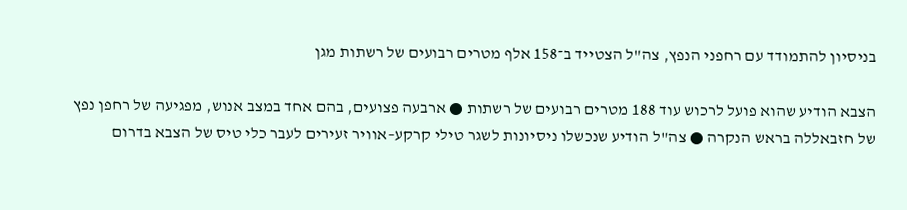בניסיון להתמודד עם רחפני הנפץ, צה"ל הצטייד ב־158 אלף מטרים רבועים של רשתות מגן

הצבא הודיע שהוא פועל לרכוש עוד 188 מטרים רבועים של רשתות ● ארבעה פצועים, בהם אחד במצב אנוש, מפגיעה של רחפן נפץ של חזבאללה בראש הנקרה ● צה"ל הודיע שנכשלו ניסיונות לשגר טילי קרקע–אוויר זעירים לעבר כלי טיס של הצבא בדרום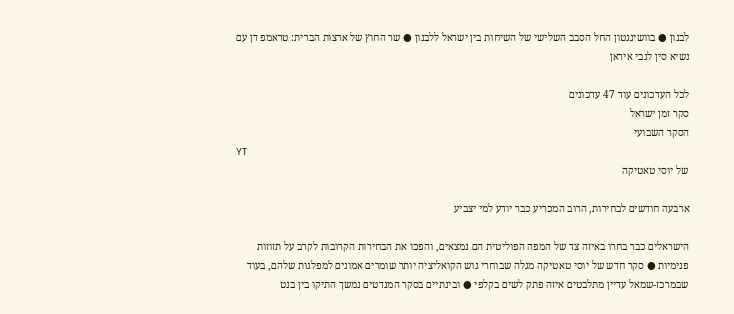לבנון ● בוושינגטון החל הסבב השלישי של השיחות בין ישראל ללבנון ● שר החוץ של ארצות הברית: טראמפ דן עם נשיא סין לגבי איראן

לכל העדכונים עוד 47 עדכונים
סקר זמן ישראל
הסקר השבועי
YT
של יוסי טאטיקה

ארבעה חודשים לבחירות, הרוב המכריע כבר יודע למי יצביע

הישראלים כבר בחרו באיזה צד של המפה הפוליטית הם נמצאים, והפכו את הבחירות הקרובות לקרב על תזוזות פנימיות ● סקר חדש של יוסי טאטיקה מגלה שבוחרי גוש הקואליציה יותר שומרים אמונים למפלגות שלהם, בעוד שבמרכז-שמאל עדיין מתלבטים איזה פתק לשים בקלפי ● ובינתיים בסקר המנדטים נמשך התיקו בין בנט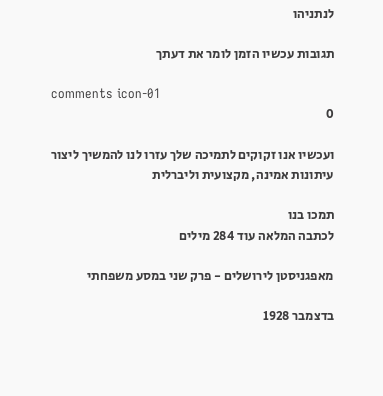לנתניהו

תגובות עכשיו הזמן לומר את דעתך

comments icon-01
0

ועכשיו אנו זקוקים לתמיכה שלך עזרו לנו להמשיך ליצור עיתונות אמינה, מקצועית וליברלית

תמכו בנו
לכתבה המלאה עוד 284 מילים

מאפגניסטן לירושלים - פרק שני במסע משפחתי

בדצמבר 1928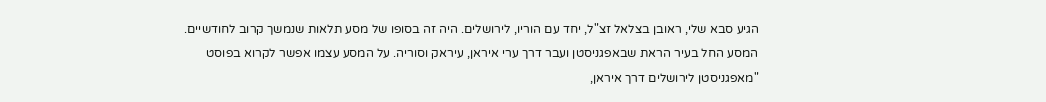הגיע סבא שלי, ראובן בצלאל זצ"ל, יחד עם הוריו, לירושלים. היה זה בסופו של מסע תלאות שנמשך קרוב לחודשיים. המסע החל בעיר הראת שבאפגניסטן ועבר דרך ערי איראן, עיראק וסוריה. על המסע עצמו אפשר לקרוא בפוסט "מאפגניסטן לירושלים דרך איראן,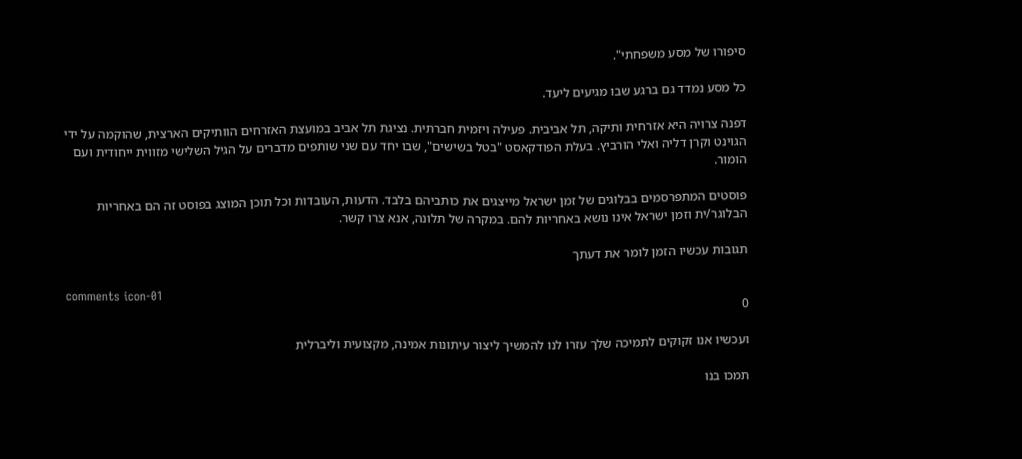סיפורו של מסע משפחתי".

כל מסע נמדד גם ברגע שבו מגיעים ליעד.

דפנה צרויה היא אזרחית ותיקה, תל אביבית. פעילה ויזמית חברתית. נציגת תל אביב במועצת האזרחים הוותיקים הארצית, שהוקמה על ידי הגוינט וקרן דליה ואלי הורביץ. בעלת הפודקאסט "בטל בשישים", שבו יחד עם שני שותפים מדברים על הגיל השלישי מזווית ייחודית ועם הומור.

פוסטים המתפרסמים בבלוגים של זמן ישראל מייצגים את כותביהם בלבד. הדעות, העובדות וכל תוכן המוצג בפוסט זה הם באחריות הבלוגר/ית וזמן ישראל אינו נושא באחריות להם. במקרה של תלונה, אנא צרו קשר.

תגובות עכשיו הזמן לומר את דעתך

comments icon-01
0

ועכשיו אנו זקוקים לתמיכה שלך עזרו לנו להמשיך ליצור עיתונות אמינה, מקצועית וליברלית

תמכו בנו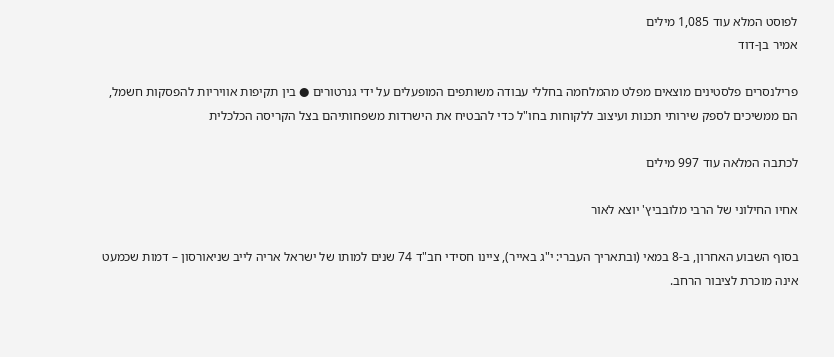לפוסט המלא עוד 1,085 מילים
אמיר בן-דוד

פרילנסרים פלסטינים מוצאים מפלט מהמלחמה בחללי עבודה משותפים המופעלים על ידי גנרטורים ● בין תקיפות אוויריות להפסקות חשמל, הם ממשיכים לספק שירותי תכנות ועיצוב ללקוחות בחו"ל כדי להבטיח את הישרדות משפחותיהם בצל הקריסה הכלכלית

לכתבה המלאה עוד 997 מילים

אחיו החילוני של הרבי מלובביץ' יוצא לאור

בסוף השבוע האחרון, ב-8 במאי (ובתאריך העברי: י"ג באייר), ציינו חסידי חב"ד 74 שנים למותו של ישראל אריה לייב שניאורסון – דמות שכמעט אינה מוכרת לציבור הרחב.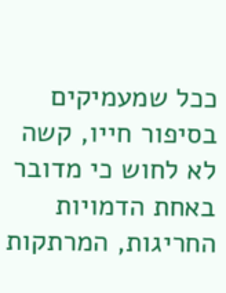ככל שמעמיקים בסיפור חייו, קשה לא לחוש כי מדובר באחת הדמויות החריגות, המרתקות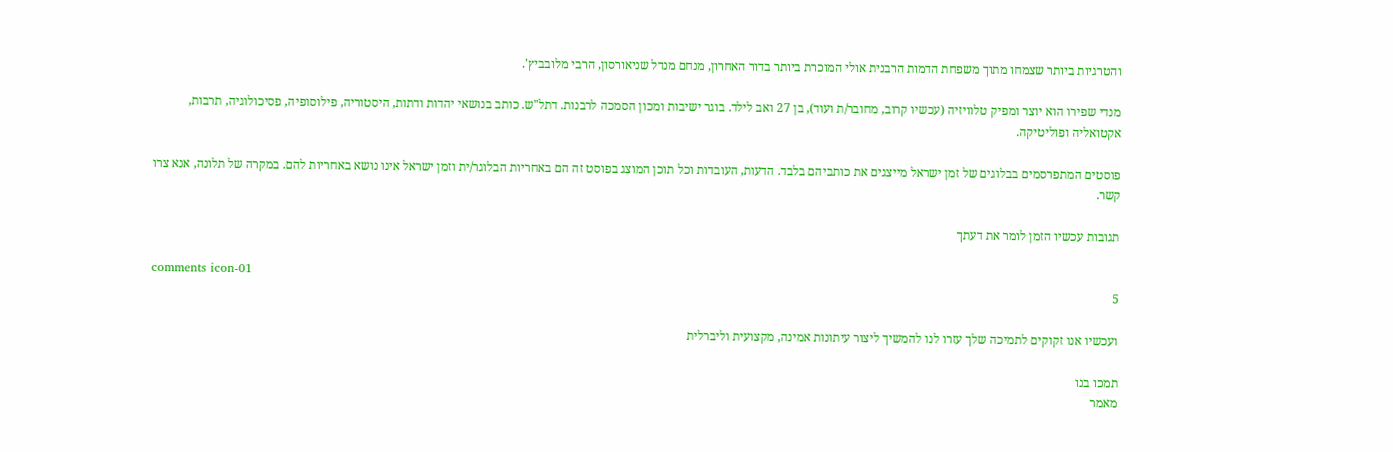והטרגיות ביותר שצמחו מתוך משפחת הדמות הרבנית אולי המוכרת ביותר בדור האחרון, מנחם מנדל שניאורסון, הרבי מלובביץ'.

מנדי שפירו הוא יוצר ומפיק טלוויזיה (עכשיו קרוב, מחובר/ת ועוד), בן 27 ואב לילד. בוגר ישיבות ומכון הסמכה לרבנות. דתל"ש. כותב בנושאי יהדות ודתות, היסטוריה, פילוסופיה, פסיכולוגיה, תרבות, אקטואליה ופוליטיקה.

פוסטים המתפרסמים בבלוגים של זמן ישראל מייצגים את כותביהם בלבד. הדעות, העובדות וכל תוכן המוצג בפוסט זה הם באחריות הבלוגר/ית וזמן ישראל אינו נושא באחריות להם. במקרה של תלונה, אנא צרו קשר.

תגובות עכשיו הזמן לומר את דעתך

comments icon-01
5

ועכשיו אנו זקוקים לתמיכה שלך עזרו לנו להמשיך ליצור עיתונות אמינה, מקצועית וליברלית

תמכו בנו
מאמר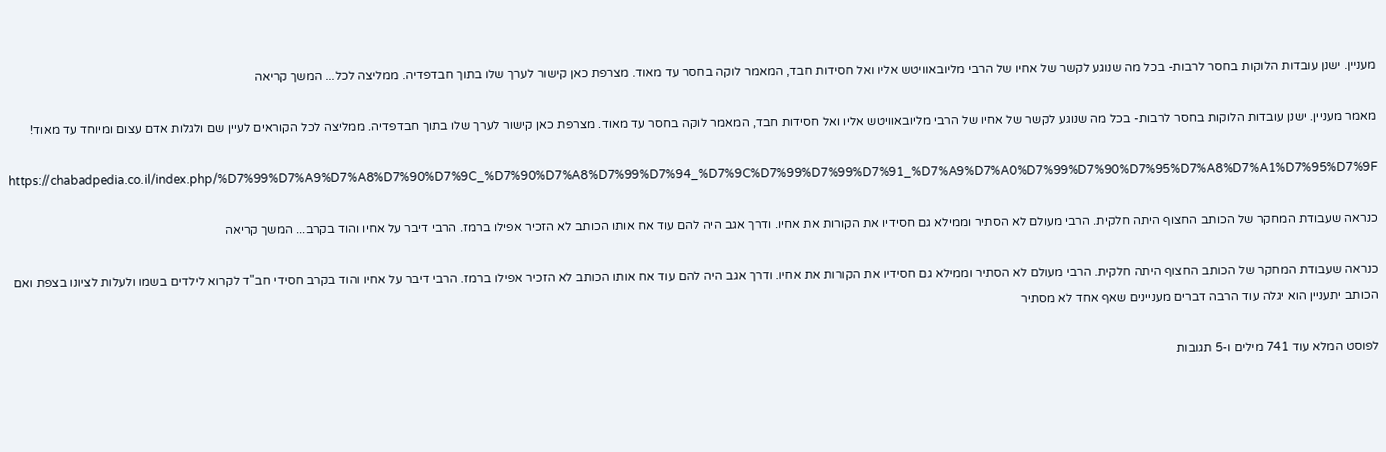מעניין. ישנן עובדות הלוקות בחסר לרבות- בכל מה שנוגע לקשר של אחיו של הרבי מליובאוויטש אליו ואל חסידות חבד, המאמר לוקה בחסר עד מאוד. מצרפת כאן קישור לערך שלו בתוך חבדפדיה. ממליצה לכל... המשך קריאה

מאמר מעניין. ישנן עובדות הלוקות בחסר לרבות- בכל מה שנוגע לקשר של אחיו של הרבי מליובאוויטש אליו ואל חסידות חבד, המאמר לוקה בחסר עד מאוד. מצרפת כאן קישור לערך שלו בתוך חבדפדיה. ממליצה לכל הקוראים לעיין שם ולגלות אדם עצום ומיוחד עד מאוד!

https://chabadpedia.co.il/index.php/%D7%99%D7%A9%D7%A8%D7%90%D7%9C_%D7%90%D7%A8%D7%99%D7%94_%D7%9C%D7%99%D7%99%D7%91_%D7%A9%D7%A0%D7%99%D7%90%D7%95%D7%A8%D7%A1%D7%95%D7%9F

כנראה שעבודת המחקר של הכותב החצוף היתה חלקית. הרבי מעולם לא הסתיר וממילא גם חסידיו את הקורות את אחיו. ודרך אגב היה להם עוד אח אותו הכותב לא הזכיר אפילו ברמז. הרבי דיבר על אחיו והוד בקרב... המשך קריאה

כנראה שעבודת המחקר של הכותב החצוף היתה חלקית. הרבי מעולם לא הסתיר וממילא גם חסידיו את הקורות את אחיו. ודרך אגב היה להם עוד אח אותו הכותב לא הזכיר אפילו ברמז. הרבי דיבר על אחיו והוד בקרב חסידי חב"ד לקרוא לילדים בשמו ולעלות לציונו בצפת ואם הכותב יתעניין הוא יגלה עוד הרבה דברים מעניינים שאף אחד לא מסתיר

לפוסט המלא עוד 741 מילים ו-5 תגובות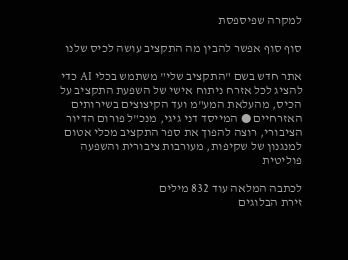למקרה שפיספסת

סוף סוף אפשר להבין מה התקציב עושה לכיס שלנו

אתר חדש בשם "התקציב שלי" משתמש בכלי AI כדי להציג לכל אזרח ניתוח אישי של השפעת התקציב על הכיס, מהעלאת המע"מ ועד הקיצוצים בשירותים האזרחיים ● המייסד דני גיגי, מנכ"ל פורום הדיור הציבורי, רוצה להפוך את ספר התקציב מכלי אטום למנגנון של שקיפות, מעורבות ציבורית והשפעה פוליטית

לכתבה המלאה עוד 832 מילים
זירת הבלוגים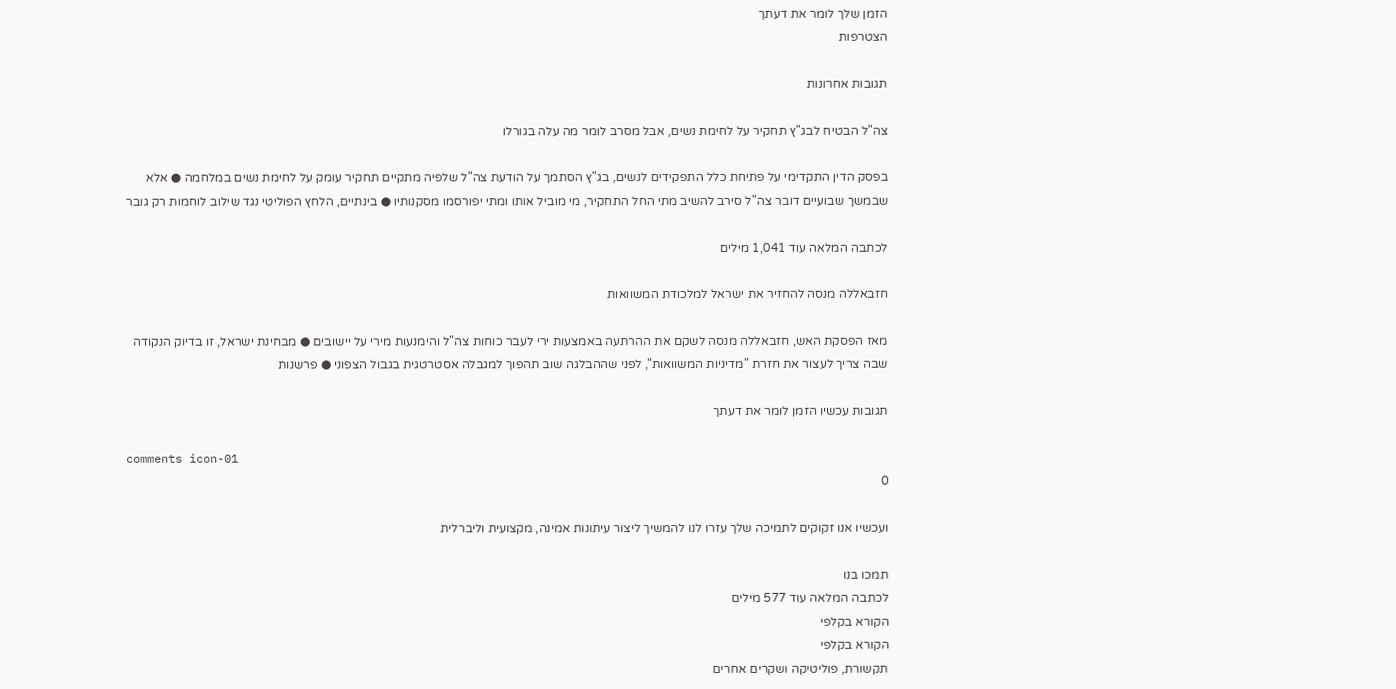הזמן שלך לומר את דעתך
הצטרפות

תגובות אחרונות

צה"ל הבטיח לבג"ץ תחקיר על לחימת נשים, אבל מסרב לומר מה עלה בגורלו

בפסק הדין התקדימי על פתיחת כלל התפקידים לנשים, בג"ץ הסתמך על הודעת צה"ל שלפיה מתקיים תחקיר עומק על לחימת נשים במלחמה ● אלא שבמשך שבועיים דובר צה"ל סירב להשיב מתי החל התחקיר, מי מוביל אותו ומתי יפורסמו מסקנותיו ● בינתיים, הלחץ הפוליטי נגד שילוב לוחמות רק גובר

לכתבה המלאה עוד 1,041 מילים

חזבאללה מנסה להחזיר את ישראל למלכודת המשוואות

מאז הפסקת האש, חזבאללה מנסה לשקם את ההרתעה באמצעות ירי לעבר כוחות צה"ל והימנעות מירי על יישובים ● מבחינת ישראל, זו בדיוק הנקודה שבה צריך לעצור את חזרת "מדיניות המשוואות", לפני שההבלגה שוב תהפוך למגבלה אסטרטגית בגבול הצפוני ● פרשנות

תגובות עכשיו הזמן לומר את דעתך

comments icon-01
0

ועכשיו אנו זקוקים לתמיכה שלך עזרו לנו להמשיך ליצור עיתונות אמינה, מקצועית וליברלית

תמכו בנו
לכתבה המלאה עוד 577 מילים
הקורא בקלפי
הקורא בקלפי
תקשורת, פוליטיקה ושקרים אחרים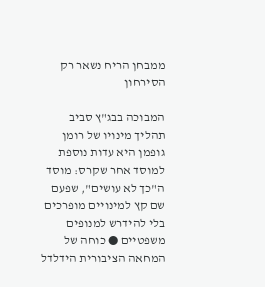ממבחן הריח נשאר רק הסירחון

המבוכה בבג"ץ סביב תהליך מינויו של רומן גופמן היא עדות נוספת למוסד אחר שקרס: מוסד ה"כך לא עושים", שפעם שם קץ למינויים מופרכים בלי להידרש למנופים משפטיים ● כוחה של המחאה הציבורית הידלדל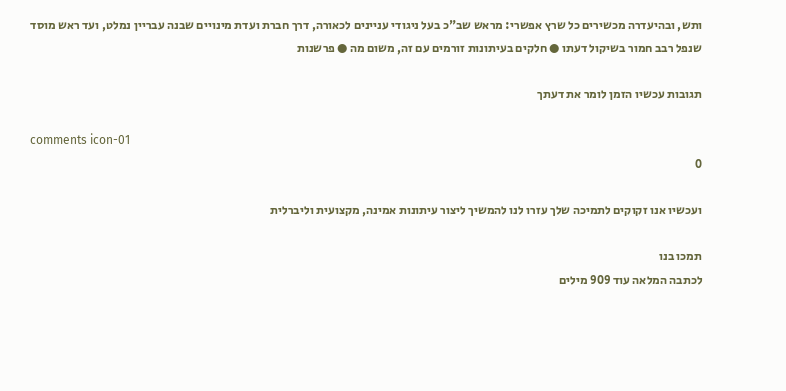ותש, ובהיעדרה מכשירים כל שרץ אפשרי: מראש שב"כ בעל ניגודי עניינים לכאורה, דרך חברת ועדת מינויים שבנה עבריין נמלט, ועד ראש מוסד שנפל רבב חמור בשיקול דעתו ● חלקים בעיתונות זורמים עם זה, משום מה ● פרשנות

תגובות עכשיו הזמן לומר את דעתך

comments icon-01
0

ועכשיו אנו זקוקים לתמיכה שלך עזרו לנו להמשיך ליצור עיתונות אמינה, מקצועית וליברלית

תמכו בנו
לכתבה המלאה עוד 909 מילים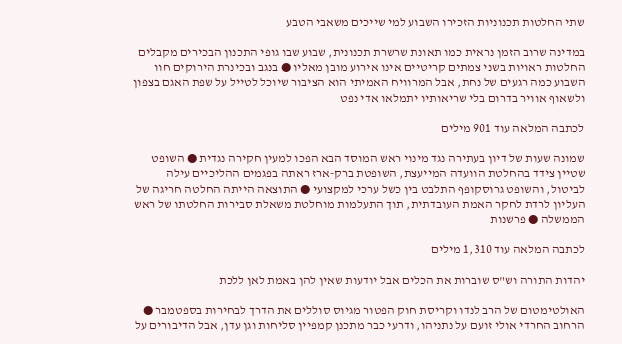שתי החלטות תכנוניות הזכירו השבוע למי שייכים משאבי הטבע

במדינה שרוב הזמן נראית כמו תאונת שרשרת תכנונית, שבוע שבו גופי התכנון הבכירים מקבלים החלטות ראויות בשני צמתים קריטיים אינו אירוע מובן מאליו ● בנגב ובכינרת הירוקים חוו השבוע כמה רגעים של נחת, אבל המרוויח האמיתי הוא הציבור שיוכל לטייל על שפת האגם בצפון ולשאוף אוויר בדרום בלי שריאותיו יתמלאו אדי נפט

לכתבה המלאה עוד 901 מילים

שמונה שעות של דיון בעתירה נגד מינוי ראש המוסד הבא הפכו למעין חקירה נגדית ● השופט שטיין צידד בהחלטת הוועדה המייעצת, השופטת ברק-ארז ראתה בפגמים ההליכיים עילה לביטול, והשופט גרוסקופף התלבט בין כשל ערכי למקצועי ● התוצאה הייתה החלטה חריגה של העליון לרדת לחקר האמת העובדתית, תוך התעלמות מוחלטת משאלת סבירות החלטתו של ראש הממשלה ● פרשנות

לכתבה המלאה עוד 1,310 מילים

יהדות התורה וש"ס שוברות את הכלים אבל יודעות שאין להן באמת לאן ללכת

האולטימטום של הרב לנדו וקריסת חוק הפטור מגיוס סוללים את הדרך לבחירות בספטמבר ● הרחוב החרדי אולי זועם על נתניהו, ודרעי כבר מתכנן קמפיין סליחות וגן עדן, אבל הדיבורים על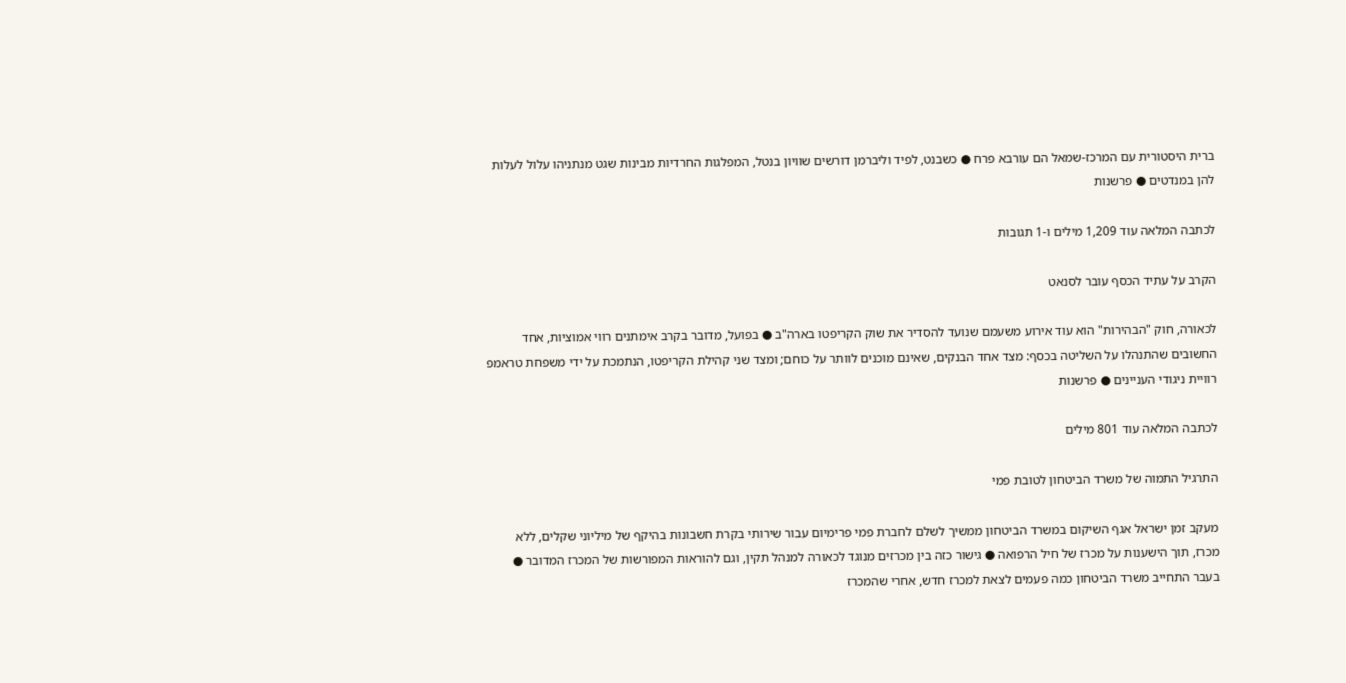ברית היסטורית עם המרכז-שמאל הם עורבא פרח ● כשבנט, לפיד וליברמן דורשים שוויון בנטל, המפלגות החרדיות מבינות שגט מנתניהו עלול לעלות להן במנדטים ● פרשנות

לכתבה המלאה עוד 1,209 מילים ו-1 תגובות

הקרב על עתיד הכסף עובר לסנאט

לכאורה, חוק "הבהירות" הוא עוד אירוע משעמם שנועד להסדיר את שוק הקריפטו בארה"ב ● בפועל, מדובר בקרב אימתנים רווי אמוציות, אחד החשובים שהתנהלו על השליטה בכסף: מצד אחד הבנקים, שאינם מוכנים לוותר על כוחם; ומצד שני קהילת הקריפטו, הנתמכת על ידי משפחת טראמפ רוויית ניגודי העניינים ● פרשנות

לכתבה המלאה עוד 801 מילים

התרגיל התמוה של משרד הביטחון לטובת פמי

מעקב זמן ישראל אגף השיקום במשרד הביטחון ממשיך לשלם לחברת פמי פרימיום עבור שירותי בקרת חשבונות בהיקף של מיליוני שקלים, ללא מכרז, תוך הישענות על מכרז של חיל הרפואה ● גישור כזה בין מכרזים מנוגד לכאורה למנהל תקין, וגם להוראות המפורשות של המכרז המדובר ● בעבר התחייב משרד הביטחון כמה פעמים לצאת למכרז חדש, אחרי שהמכרז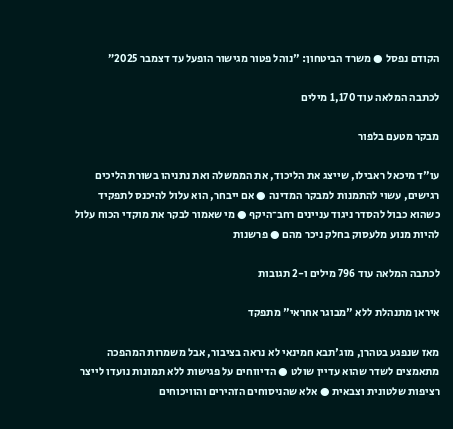הקודם נפסל ● משרד הביטחון: "נוהל פטור מגישור הופעל עד דצמבר 2025”

לכתבה המלאה עוד 1,170 מילים

מבקר מטעם בלפור

עו"ד מיכאל ראבילו, שייצג את הליכוד, את הממשלה ואת נתניהו בשורת הליכים רגישים, עשוי להתמנות למבקר המדינה ● אם ייבחר, הוא עלול להיכנס לתפקיד כשהוא כבול להסדר ניגוד עניינים רחב־היקף ● מי שאמור לבקר את מוקדי הכוח עלול להיות מנוע מלעסוק בחלק ניכר מהם ● פרשנות

לכתבה המלאה עוד 796 מילים ו-2 תגובות

איראן מתנהלת ללא "מבוגר אחראי" מתפקד

מאז שנפגע בטהרן, מוג'תבא חמינאי לא נראה בציבור, אבל משמרות המהפכה מתאמצים לשדר שהוא עדיין שולט ● הדיווחים על פגישות ללא תמונות נועדו לייצר רציפות שלטונית וצבאית ● אלא שהניסוחים הזהירים והוויכוחים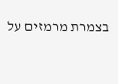בצמרת מרמזים על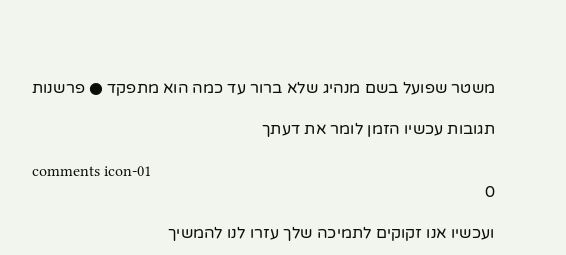משטר שפועל בשם מנהיג שלא ברור עד כמה הוא מתפקד ● פרשנות

תגובות עכשיו הזמן לומר את דעתך

comments icon-01
0

ועכשיו אנו זקוקים לתמיכה שלך עזרו לנו להמשיך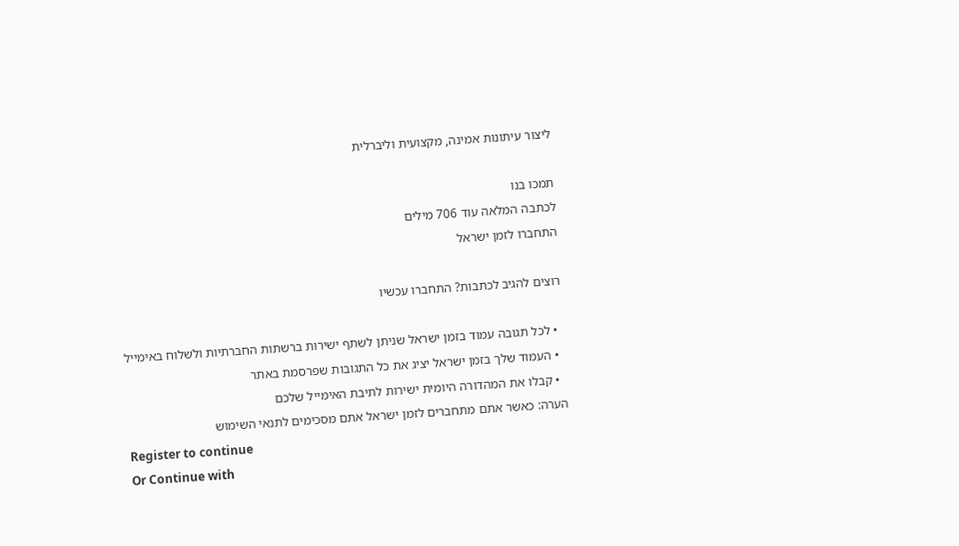ליצור עיתונות אמינה, מקצועית וליברלית

תמכו בנו
לכתבה המלאה עוד 706 מילים
התחברו לזמן ישראל

רוצים להגיב לכתבות? התחברו עכשיו

  • לכל תגובה עמוד בזמן ישראל שניתן לשתף ישירות ברשתות החברתיות ולשלוח באימייל
  • העמוד שלך בזמן ישראל יציג את כל התגובות שפרסמת באתר
  • קבלו את המהדורה היומית ישירות לתיבת האימייל שלכם
הערה: כאשר אתם מתחברים לזמן ישראל אתם מסכימים לתנאי השימוש
Register to continue
Or Continue with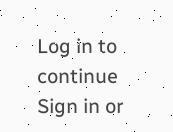Log in to continue
Sign in or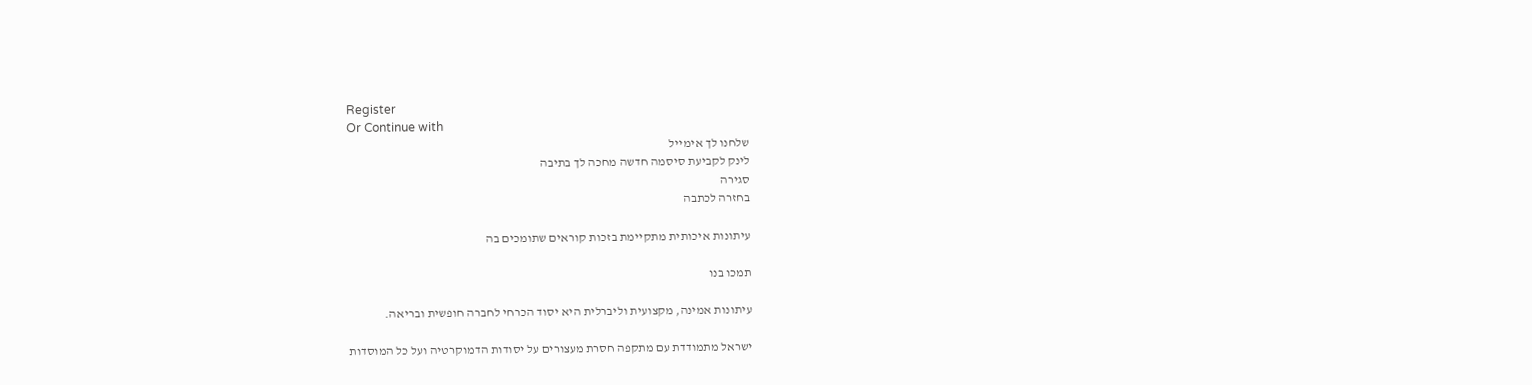Register
Or Continue with
שלחנו לך אימייל
לינק לקביעת סיסמה חדשה מחכה לך בתיבה
סגירה
בחזרה לכתבה

עיתונות איכותית מתקיימת בזכות קוראים שתומכים בה

תמכו בנו

עיתונות אמינה, מקצועית וליברלית היא יסוד הכרחי לחברה חופשית ובריאה.

ישראל מתמודדת עם מתקפה חסרת מעצורים על יסודות הדמוקרטיה ועל כל המוסדות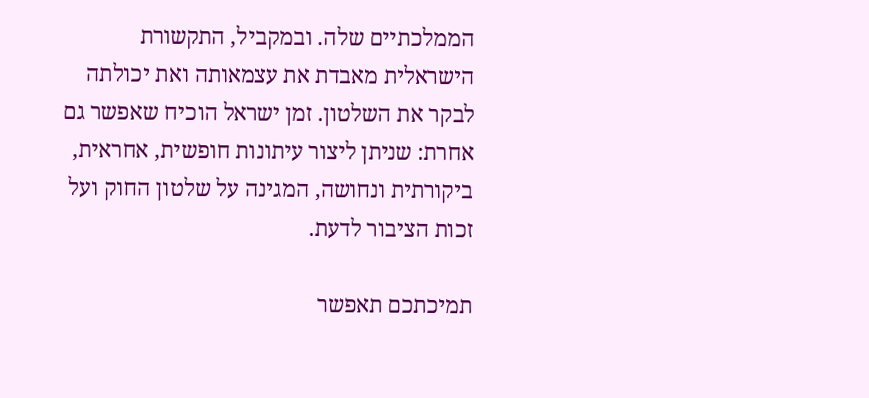הממלכתיים שלה. ובמקביל, התקשורת הישראלית מאבדת את עצמאותה ואת יכולתה לבקר את השלטון. זמן ישראל הוכיח שאפשר גם אחרת: שניתן ליצור עיתונות חופשית, אחראית, ביקורתית ונחושה, המגינה על שלטון החוק ועל זכות הציבור לדעת.

תמיכתכם תאפשר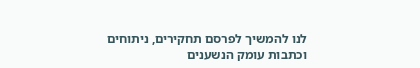לנו להמשיך לפרסם תחקירים, ניתוחים וכתבות עומק הנשענים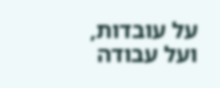על עובדות, ועל עבודה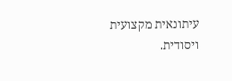עיתונאית מקצועית ויסודית.